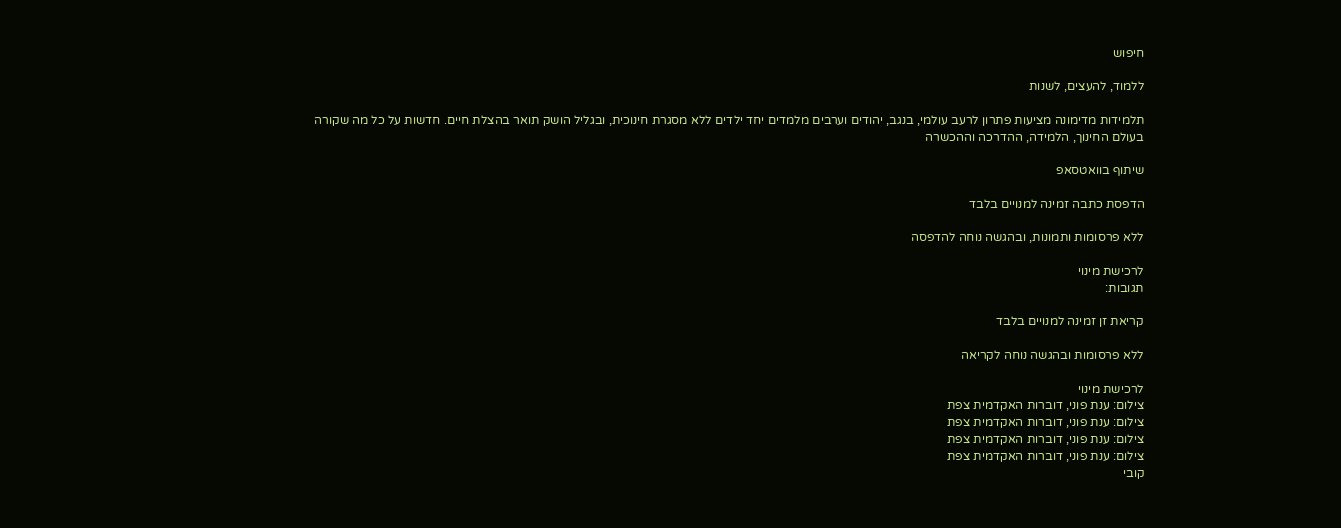חיפוש

ללמוד, להעצים, לשנות

תלמידות מדימונה מציעות פתרון לרעב עולמי, בנגב, יהודים וערבים מלמדים יחד ילדים ללא מסגרת חינוכית, ובגליל הושק תואר בהצלת חיים. חדשות על כל מה שקורה בעולם החינוך, הלמידה, ההדרכה וההכשרה

שיתוף בוואטסאפ

הדפסת כתבה זמינה למנויים בלבד

ללא פרסומות ותמונות, ובהגשה נוחה להדפסה

לרכישת מינוי
תגובות:

קריאת זן זמינה למנויים בלבד

ללא פרסומות ובהגשה נוחה לקריאה

לרכישת מינוי
צילום: ענת פוני, דוברות האקדמית צפת
צילום: ענת פוני, דוברות האקדמית צפת
צילום: ענת פוני, דוברות האקדמית צפת
צילום: ענת פוני, דוברות האקדמית צפת
קובי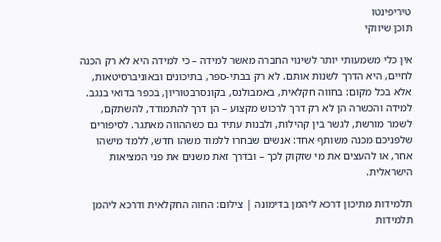טיריפינטו
תוכן שיווקי

אין כלי משמעותי יותר לשינוי החברה מאשר למידה – כי למידה היא לא רק הכנה לחיים, היא הדרך לשנות אותם. לא רק בבתי-ספר, בתיכונים ובאוניברסיטאות, אלא בכל מקום: בחווה חקלאית, באמבולנס, בקונסרבטוריון, בכפר בדואי בנגב. למידה והכשרה הן לא רק דרך לרכוש מקצוע – הן דרך להתמודד, להשתקם, לשמר מורשת, לגשר בין קהילות, ולבנות עתיד גם כשההווה מאתגר. לסיפורים שלפניכם מכנה משותף אחד: אנשים שבחרו ללמוד משהו חדש, ללמד מישהו אחר, או להעצים את מי שזקוק לכך – ובדרך זאת משנים את פני המציאות הישראלית.

תלמידות מתיכון דרכא ליהמן בדימונה | צילום: החוה החקלאית ודרכא ליהמן
תלמידות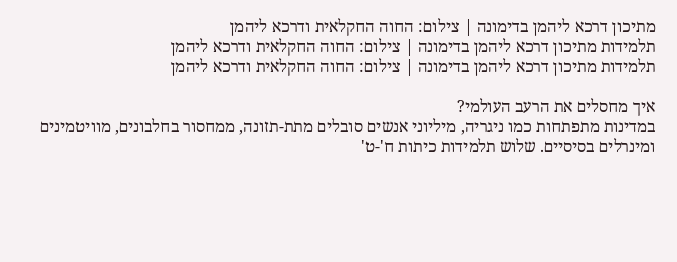מתיכון דרכא ליהמן בדימונה | צילום: החוה החקלאית ודרכא ליהמן
תלמידות מתיכון דרכא ליהמן בדימונה | צילום: החוה החקלאית ודרכא ליהמן
תלמידות מתיכון דרכא ליהמן בדימונה | צילום: החוה החקלאית ודרכא ליהמן

איך מחסלים את הרעב העולמי?
במדינות מתפתחות כמו ניגריה, מיליוני אנשים סובלים מתת-תזונה, ממחסור בחלבונים, מוויטמינים ומינרלים בסיסיים. שלוש תלמידות כיתות ח'-ט'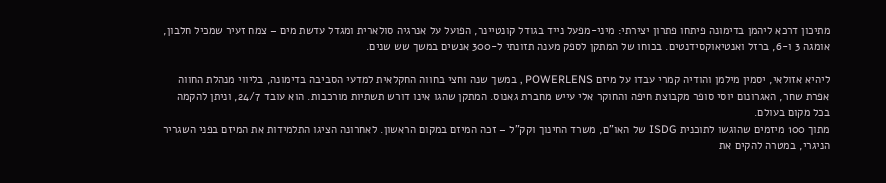מתיכון דרכא ליהמן בדימונה פיתחו פתרון יצירתי: מיני-מפעל נייד בגודל קונטיינר, הפועל על אנרגיה סולארית ומגדל עדשת מים – צמח זעיר שמכיל חלבון, אומגה 3 ו-6, ברזל ואנטיאוקסידנטים. בכוחו של המתקן לספק מענה תזונתי ל-300 אנשים במשך שש שנים.

ליהיא אזולאי, יסמין מילמן והודיה קמרי עבדו על מיזם POWERLENS , במשך שנה וחצי בחווה החקלאית למדעי הסביבה בדימונה, בליווי מנהלת החווה אפרת שחר, האגרונום יוסי סופר מקבוצת חיפה והחוקר אלי עייש מחברת גאנוס. המתקן שהגו אינו דורש תשתיות מורכבות. הוא עובד 24/7, וניתן להקמה בכל מקום בעולם.
מתוך 100 מיזמים שהוגשו לתוכנית ISDG של האו"ם, משרד החינוך וקק"ל – זכה המיזם במקום הראשון. לאחרונה הציגו התלמידות את המיזם בפני השגריר הניגרי, במטרה להקים את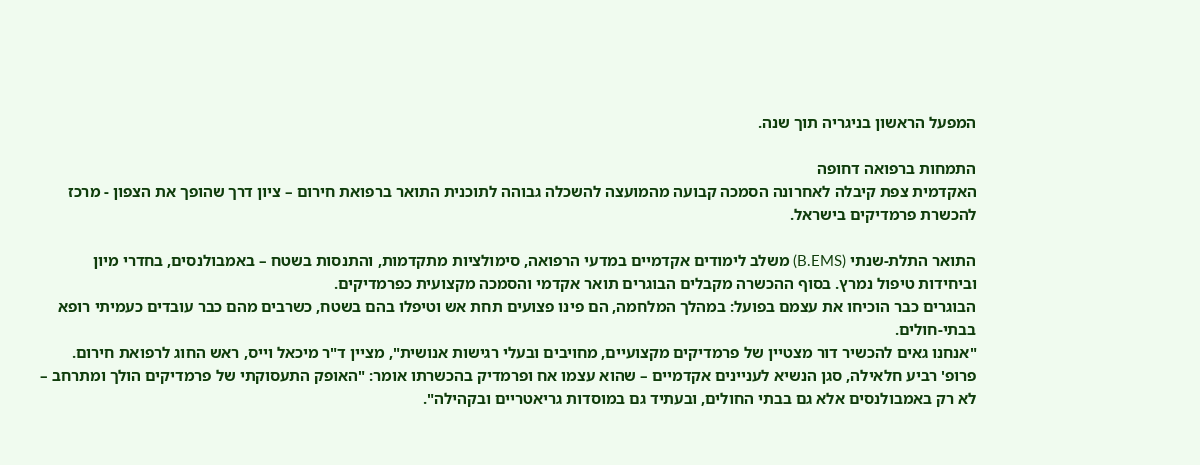המפעל הראשון בניגריה תוך שנה.

התמחות ברפואה דחופה
האקדמית צפת קיבלה לאחרונה הסמכה קבועה מהמועצה להשכלה גבוהה לתוכנית התואר ברפואת חירום – ציון דרך שהופך את הצפון - מרכז להכשרת פרמדיקים בישראל.

התואר התלת-שנתי (B.EMS) משלב לימודים אקדמיים במדעי הרפואה, סימולציות מתקדמות, והתנסות בשטח – באמבולנסים, בחדרי מיון וביחידות טיפול נמרץ. בסוף ההכשרה מקבלים הבוגרים תואר אקדמי והסמכה מקצועית כפרמדיקים.
הבוגרים כבר הוכיחו את עצמם בפועל: במהלך המלחמה, הם פינו פצועים תחת אש וטיפלו בהם בשטח, כשרבים מהם כבר עובדים כעמיתי רופא בבתי-חולים.
"אנחנו גאים להכשיר דור מצטיין של פרמדיקים מקצועיים, מחויבים ובעלי רגישות אנושית", מציין ד"ר מיכאל וייס, ראש החוג לרפואת חירום. פרופ' רביע חלאילה, סגן הנשיא לעניינים אקדמיים – שהוא עצמו אח ופרמדיק בהכשרתו אומר: "האופק התעסוקתי של פרמדיקים הולך ומתרחב – לא רק באמבולנסים אלא גם בבתי החולים, ובעתיד גם במוסדות גריאטריים ובקהילה".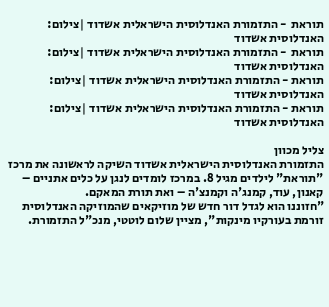תוראת  - התזמורת האנדלוסית הישראלית אשדוד |צילום: האנדלוסית אשדוד
תוראת  - התזמורת האנדלוסית הישראלית אשדוד |צילום: האנדלוסית אשדוד
תוראת - התזמורת האנדלוסית הישראלית אשדוד |צילום: האנדלוסית אשדוד
תוראת - התזמורת האנדלוסית הישראלית אשדוד |צילום: האנדלוסית אשדוד

צליל מכוון
התזמורת האנדלוסית הישראלית אשדוד השיקה לראשונה את מרכז "תוראת" לילדים מגיל 8. במרכז לומדים לנגן על כלים אתניים – קאנון, עוד, קמנג'ה וקמנצ'ה – ואת תורת המאקם.
"חזוננו הוא לגדל דור חדש של מוזיקאים שהמוזיקה האנדלוסית זורמת בעורקיו מינקות", מציין שלום לוטטי, מנכ"ל התזמורת.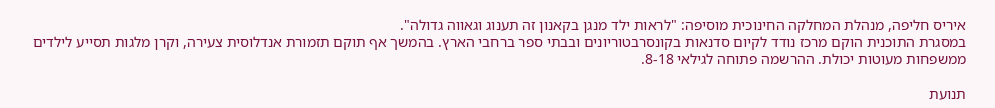איריס חליפה, מנהלת המחלקה החינוכית מוסיפה: "לראות ילד מנגן בקאנון זה תענוג וגאווה גדולה".
במסגרת התוכנית הוקם מרכז נודד לקיום סדנאות בקונסרבטוריונים ובבתי ספר ברחבי הארץ. בהמשך אף תוקם תזמורת אנדלוסית צעירה, וקרן מלגות תסייע לילדים ממשפחות מעוטות יכולת. ההרשמה פתוחה לגילאי 8-18.

תנועת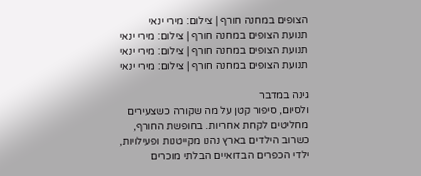הצופים במחנה חורף | צילום: מירי ינאי
תנועת הצופים במחנה חורף | צילום: מירי ינאי
תנועת הצופים במחנה חורף | צילום: מירי ינאי
תנועת הצופים במחנה חורף | צילום: מירי ינאי

גינה במדבר
ולסיום, סיפור קטן על מה שקורה כשצעירים מחליטים לקחת אחריות. בחופשת החורף, כשרוב הילדים בארץ נהנו מקייטנות ופעילויות, ילדי הכפרים הבדואיים הבלתי מוכרים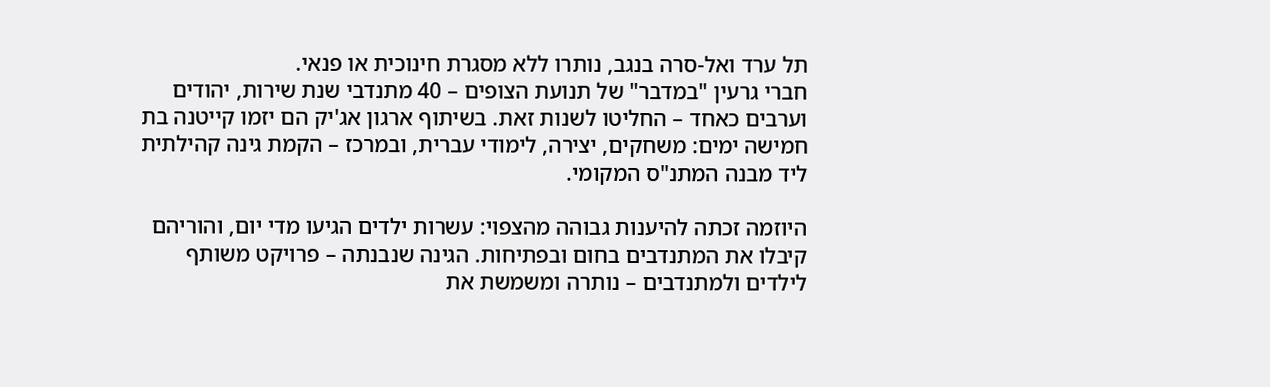תל ערד ואל-סרה בנגב, נותרו ללא מסגרת חינוכית או פנאי.
חברי גרעין "במדבר" של תנועת הצופים – 40 מתנדבי שנת שירות, יהודים וערבים כאחד – החליטו לשנות זאת. בשיתוף ארגון אג'יק הם יזמו קייטנה בת חמישה ימים: משחקים, יצירה, לימודי עברית, ובמרכז – הקמת גינה קהילתית ליד מבנה המתנ"ס המקומי.

היוזמה זכתה להיענות גבוהה מהצפוי: עשרות ילדים הגיעו מדי יום, והוריהם קיבלו את המתנדבים בחום ובפתיחות. הגינה שנבנתה – פרויקט משותף לילדים ולמתנדבים – נותרה ומשמשת את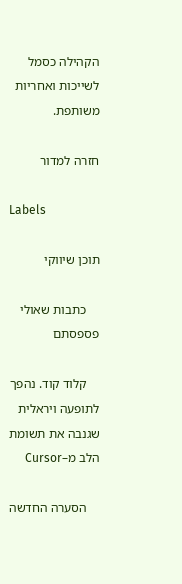הקהילה כסמל לשייכות ואחריות משותפת.

חזרה למדור

Labels

תוכן שיווקי

    כתבות שאולי פספסתם

    קלוד קוד. נהפך לתופעה ויראלית שגנבה את תשומת הלב מ–Cursor

    הסערה החדשה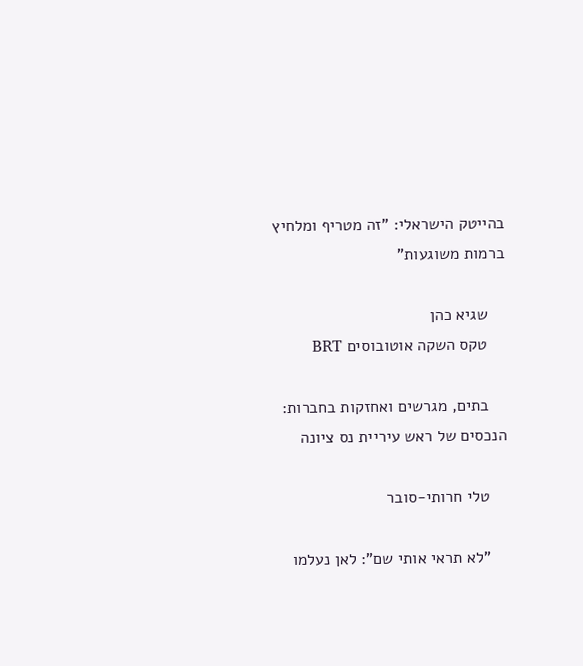בהייטק הישראלי: "זה מטריף ומלחיץ ברמות משוגעות"

    שגיא כהן
    טקס השקה אוטובוסים BRT

    בתים, מגרשים ואחזקות בחברות: הנכסים של ראש עיריית נס ציונה

    טלי חרותי-סובר

    "לא תראי אותי שם": לאן נעלמו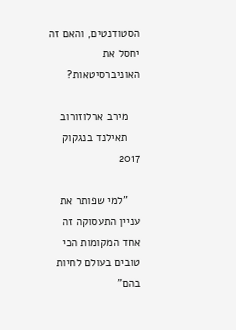הסטודנטים, והאם זה יחסל את האוניברסיטאות?

    מירב ארלוזורוב
    תאילנד בנגקוק 2017

    "למי שפותר את עניין התעסוקה זה אחד המקומות הכי טובים בעולם לחיות בהם"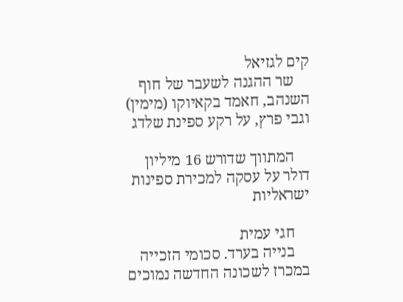קים לגזיאל
    שר ההגנה לשעבר של חוף השנהב, חאמד בקאיוקו (מימין) וגבי פרץ, על רקע ספינת שלדג

    המתווך שדורש 16 מיליון דולר על עסקה למכירת ספינות ישראליות

    חגי עמית
    בנייה בערד. סכומי הזכייה במכרז לשכונה החדשה נמוכים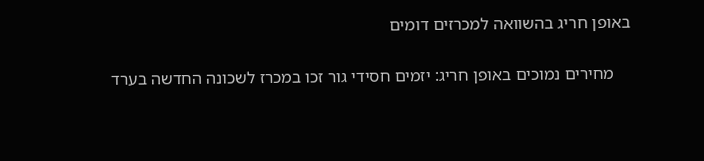באופן חריג בהשוואה למכרזים דומים

    מחירים נמוכים באופן חריג: יזמים חסידי גור זכו במכרז לשכונה החדשה בערד